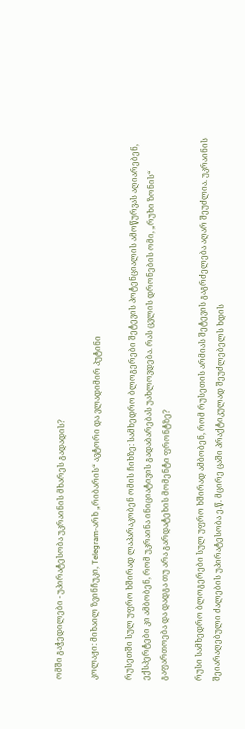ომში გაჭედილები - უპირატესობა უკრაინის მხარეს გადადის?

კოლაჟი: მიხაილ ზვინჩუკი, Telegram-არხ „რიბარის“ ავტორი და ვლადიმირ პუტინი

რუსეთში სულ უფრო ხშირად ლაპარაკობენ ომის ჩიხზე: სამხედრო ბლოგერები შეტევის პოტენციალის ამოწურვას აღიარებენ, ექსპერტები კი ამბობენ, რომ უკრაინა ინიციატივის გადაბარებას უახლოვდება. რას ცვლის დრონების ომი, „რუხი ზონის“ გაფართოება და დადგა თუ არა გარდატეხის მომენტი ფრონტზე?

რუსი სამხედრო ბლოგერები სულ უფრო ხშირად ამბობენ, რომ რუსეთის არმიას შეტევის გაგრძელება აღარ შეუძლია. უკრაინის შეიარაღებული ძალების უპირატესობა ე.წ. მცირე ცაში პრაქტიკულად შეუძლებელს ხდის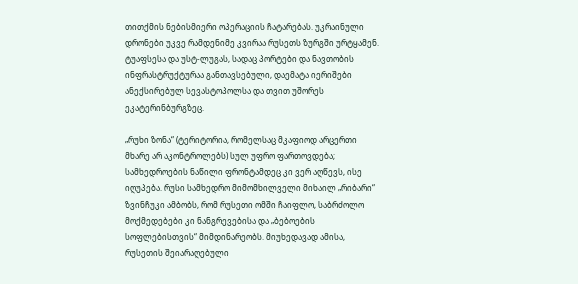თითქმის ნებისმიერი ოპერაციის ჩატარებას. უკრაინული დრონები უკვე რამდენიმე კვირაა რუსეთს ზურგში ურტყამენ. ტუაფსესა და უსტ-ლუგას, სადაც პორტები და ნავთობის ინფრასტრუქტურაა განთავსებული, დაემატა იერიშები ანექსირებულ სევასტოპოლსა და თვით უშორეს ეკატერინბურგზეც.

„რუხი ზონა“ (ტერიტორია, რომელსაც მკაფიოდ არცერთი მხარე არ აკონტროლებს) სულ უფრო ფართოვდება; სამხედროების ნაწილი ფრონტამდეც კი ვერ აღწევს, ისე იღუპება. რუსი სამხედრო მიმომხილველი მიხაილ „რიბარი“ ზვინჩუკი ამბობს, რომ რუსეთი ომში ჩაიფლო, საბრძოლო მოქმედებები კი ნანგრევებისა და „ბებოების სოფლებისთვის“ მიმდინარეობს. მიუხედავად ამისა, რუსეთის შეიარაღებული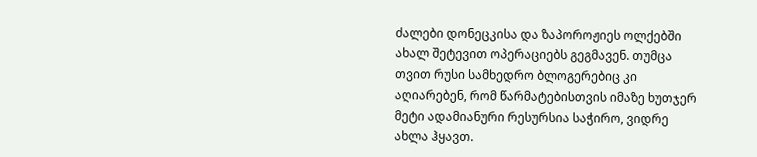ძალები დონეცკისა და ზაპოროჟიეს ოლქებში ახალ შეტევით ოპერაციებს გეგმავენ. თუმცა თვით რუსი სამხედრო ბლოგერებიც კი აღიარებენ, რომ წარმატებისთვის იმაზე ხუთჯერ მეტი ადამიანური რესურსია საჭირო, ვიდრე ახლა ჰყავთ.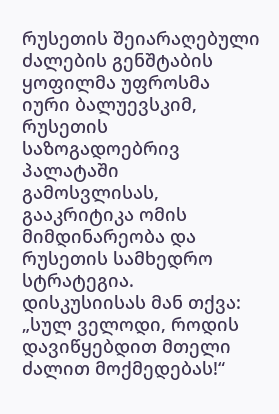რუსეთის შეიარაღებული ძალების გენშტაბის ყოფილმა უფროსმა იური ბალუევსკიმ, რუსეთის საზოგადოებრივ პალატაში გამოსვლისას, გააკრიტიკა ომის მიმდინარეობა და რუსეთის სამხედრო სტრატეგია. დისკუსიისას მან თქვა: „სულ ველოდი, როდის დავიწყებდით მთელი ძალით მოქმედებას!“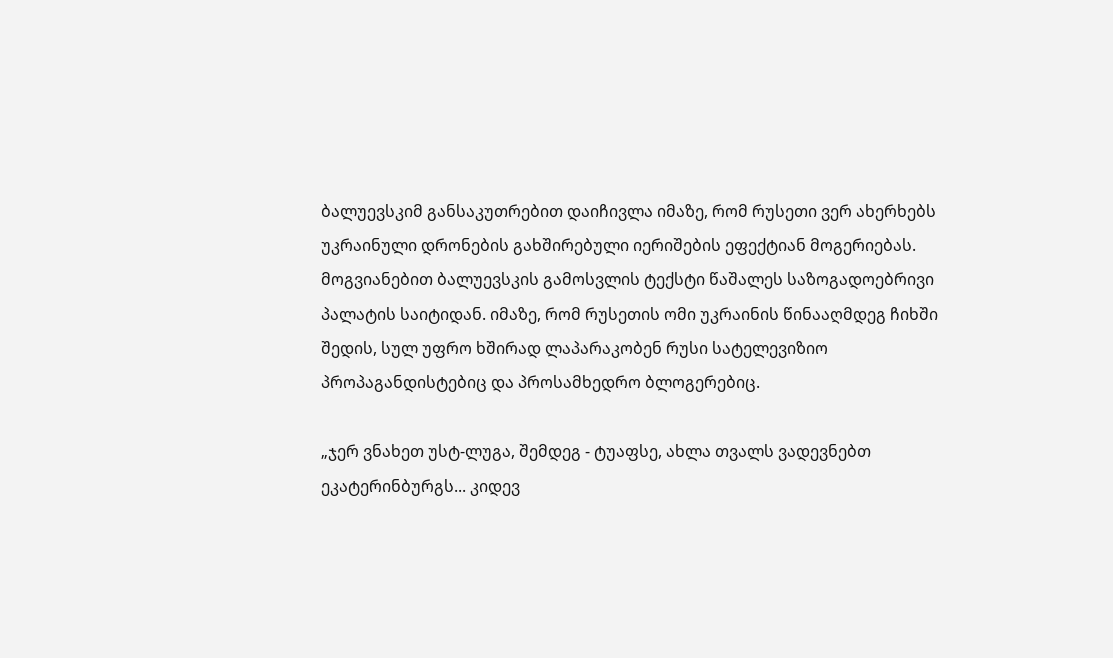ბალუევსკიმ განსაკუთრებით დაიჩივლა იმაზე, რომ რუსეთი ვერ ახერხებს უკრაინული დრონების გახშირებული იერიშების ეფექტიან მოგერიებას. მოგვიანებით ბალუევსკის გამოსვლის ტექსტი წაშალეს საზოგადოებრივი პალატის საიტიდან. იმაზე, რომ რუსეთის ომი უკრაინის წინააღმდეგ ჩიხში შედის, სულ უფრო ხშირად ლაპარაკობენ რუსი სატელევიზიო პროპაგანდისტებიც და პროსამხედრო ბლოგერებიც.

„ჯერ ვნახეთ უსტ-ლუგა, შემდეგ - ტუაფსე, ახლა თვალს ვადევნებთ ეკატერინბურგს... კიდევ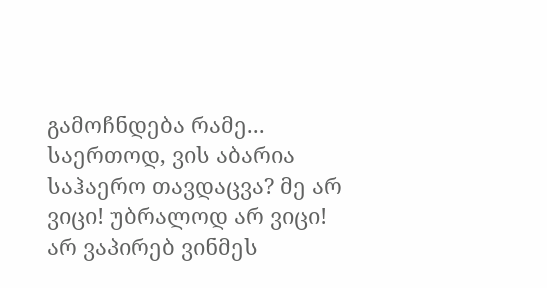გამოჩნდება რამე... საერთოდ, ვის აბარია საჰაერო თავდაცვა? მე არ ვიცი! უბრალოდ არ ვიცი! არ ვაპირებ ვინმეს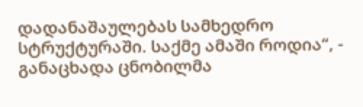დადანაშაულებას სამხედრო სტრუქტურაში. საქმე ამაში როდია“, - განაცხადა ცნობილმა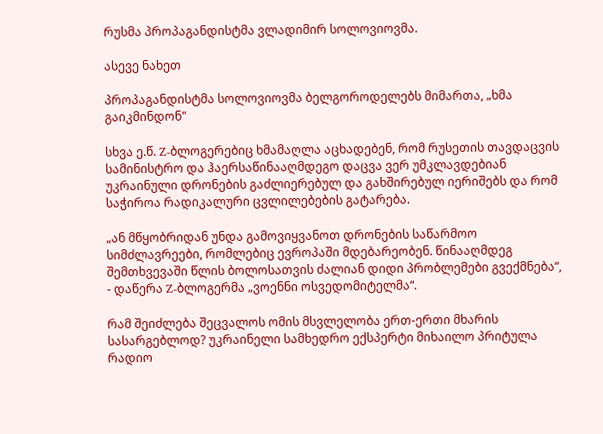რუსმა პროპაგანდისტმა ვლადიმირ სოლოვიოვმა.

ასევე ნახეთ

პროპაგანდისტმა სოლოვიოვმა ბელგოროდელებს მიმართა, „ხმა გაიკმინდონ"

სხვა ე.წ. Z-ბლოგერებიც ხმამაღლა აცხადებენ, რომ რუსეთის თავდაცვის სამინისტრო და ჰაერსაწინააღმდეგო დაცვა ვერ უმკლავდებიან უკრაინული დრონების გაძლიერებულ და გახშირებულ იერიშებს და რომ საჭიროა რადიკალური ცვლილებების გატარება.

„ან მწყობრიდან უნდა გამოვიყვანოთ დრონების საწარმოო სიმძლავრეები, რომლებიც ევროპაში მდებარეობენ. წინააღმდეგ შემთხვევაში წლის ბოლოსათვის ძალიან დიდი პრობლემები გვექმნება“, - დაწერა Z-ბლოგერმა „ვოენნი ოსვედომიტელმა“.

რამ შეიძლება შეცვალოს ომის მსვლელობა ერთ-ერთი მხარის სასარგებლოდ? უკრაინელი სამხედრო ექსპერტი მიხაილო პრიტულა რადიო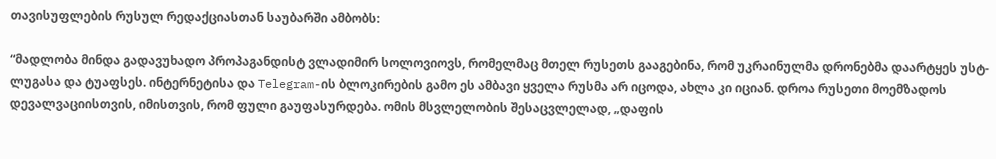თავისუფლების რუსულ რედაქციასთან საუბარში ამბობს:

“მადლობა მინდა გადავუხადო პროპაგანდისტ ვლადიმირ სოლოვიოვს, რომელმაც მთელ რუსეთს გააგებინა, რომ უკრაინულმა დრონებმა დაარტყეს უსტ-ლუგასა და ტუაფსეს. ინტერნეტისა და Telegram-ის ბლოკირების გამო ეს ამბავი ყველა რუსმა არ იცოდა, ახლა კი იციან. დროა რუსეთი მოემზადოს დევალვაციისთვის, იმისთვის, რომ ფული გაუფასურდება. ომის მსვლელობის შესაცვლელად, „დაფის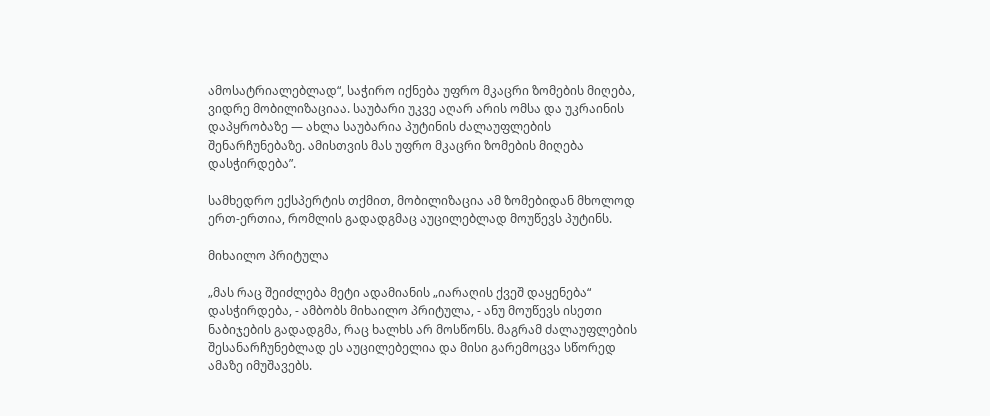ამოსატრიალებლად“, საჭირო იქნება უფრო მკაცრი ზომების მიღება, ვიდრე მობილიზაციაა. საუბარი უკვე აღარ არის ომსა და უკრაინის დაპყრობაზე — ახლა საუბარია პუტინის ძალაუფლების შენარჩუნებაზე. ამისთვის მას უფრო მკაცრი ზომების მიღება დასჭირდება”.

სამხედრო ექსპერტის თქმით, მობილიზაცია ამ ზომებიდან მხოლოდ ერთ-ერთია, რომლის გადადგმაც აუცილებლად მოუწევს პუტინს.

მიხაილო პრიტულა

„მას რაც შეიძლება მეტი ადამიანის „იარაღის ქვეშ დაყენება“ დასჭირდება, - ამბობს მიხაილო პრიტულა, - ანუ მოუწევს ისეთი ნაბიჯების გადადგმა, რაც ხალხს არ მოსწონს. მაგრამ ძალაუფლების შესანარჩუნებლად ეს აუცილებელია და მისი გარემოცვა სწორედ ამაზე იმუშავებს.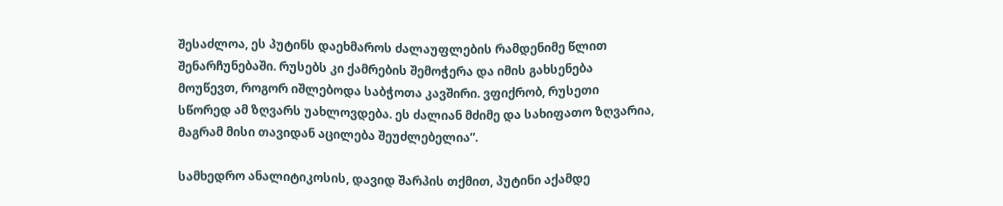შესაძლოა, ეს პუტინს დაეხმაროს ძალაუფლების რამდენიმე წლით შენარჩუნებაში. რუსებს კი ქამრების შემოჭერა და იმის გახსენება მოუწევთ, როგორ იშლებოდა საბჭოთა კავშირი. ვფიქრობ, რუსეთი სწორედ ამ ზღვარს უახლოვდება. ეს ძალიან მძიმე და სახიფათო ზღვარია, მაგრამ მისი თავიდან აცილება შეუძლებელია”.

სამხედრო ანალიტიკოსის, დავიდ შარპის თქმით, პუტინი აქამდე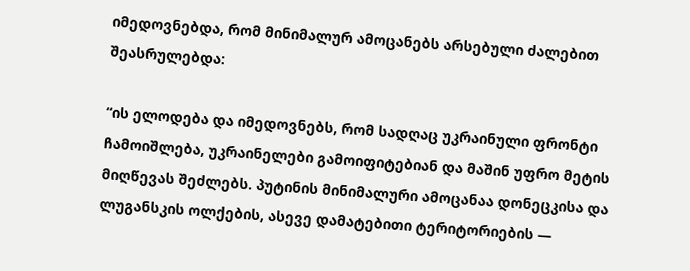იმედოვნებდა, რომ მინიმალურ ამოცანებს არსებული ძალებით შეასრულებდა:

“ის ელოდება და იმედოვნებს, რომ სადღაც უკრაინული ფრონტი ჩამოიშლება, უკრაინელები გამოიფიტებიან და მაშინ უფრო მეტის მიღწევას შეძლებს. პუტინის მინიმალური ამოცანაა დონეცკისა და ლუგანსკის ოლქების, ასევე დამატებითი ტერიტორიების —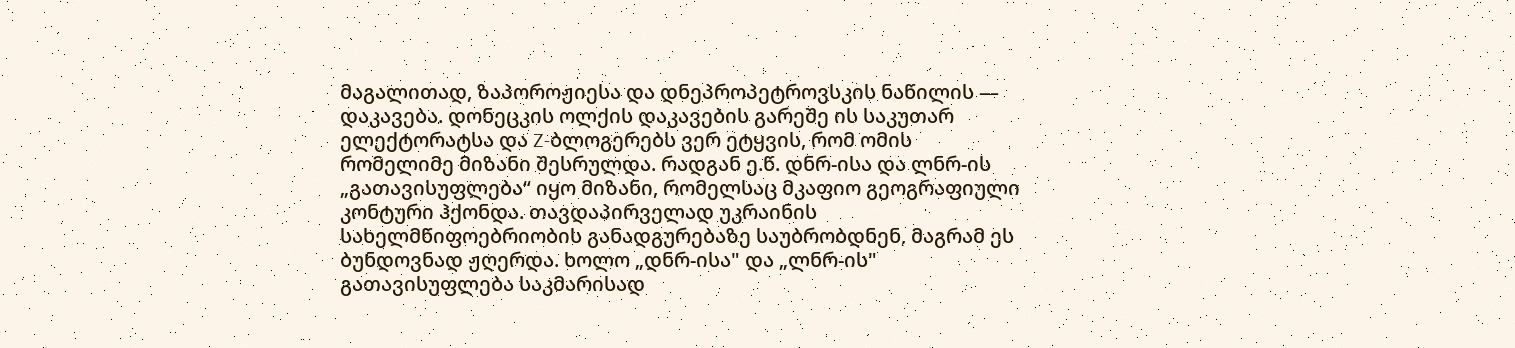მაგალითად, ზაპოროჟიესა და დნეპროპეტროვსკის ნაწილის — დაკავება. დონეცკის ოლქის დაკავების გარეშე ის საკუთარ ელექტორატსა და Z-ბლოგერებს ვერ ეტყვის, რომ ომის რომელიმე მიზანი შესრულდა. რადგან ე.წ. დნრ-ისა და ლნრ-ის „გათავისუფლება“ იყო მიზანი, რომელსაც მკაფიო გეოგრაფიული კონტური ჰქონდა. თავდაპირველად უკრაინის სახელმწიფოებრიობის განადგურებაზე საუბრობდნენ, მაგრამ ეს ბუნდოვნად ჟღერდა. ხოლო „დნრ-ისა" და „ლნრ-ის" გათავისუფლება საკმარისად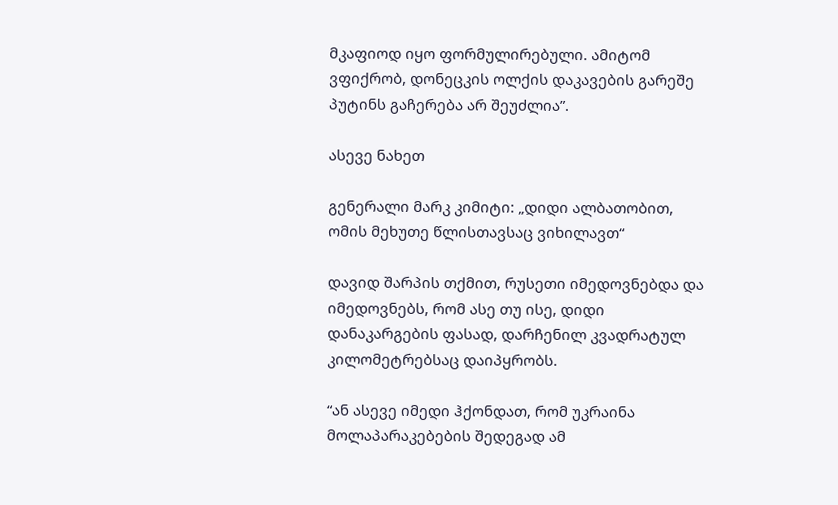მკაფიოდ იყო ფორმულირებული. ამიტომ ვფიქრობ, დონეცკის ოლქის დაკავების გარეშე პუტინს გაჩერება არ შეუძლია”.

ასევე ნახეთ

გენერალი მარკ კიმიტი: „დიდი ალბათობით, ომის მეხუთე წლისთავსაც ვიხილავთ“

დავიდ შარპის თქმით, რუსეთი იმედოვნებდა და იმედოვნებს, რომ ასე თუ ისე, დიდი დანაკარგების ფასად, დარჩენილ კვადრატულ კილომეტრებსაც დაიპყრობს.

“ან ასევე იმედი ჰქონდათ, რომ უკრაინა მოლაპარაკებების შედეგად ამ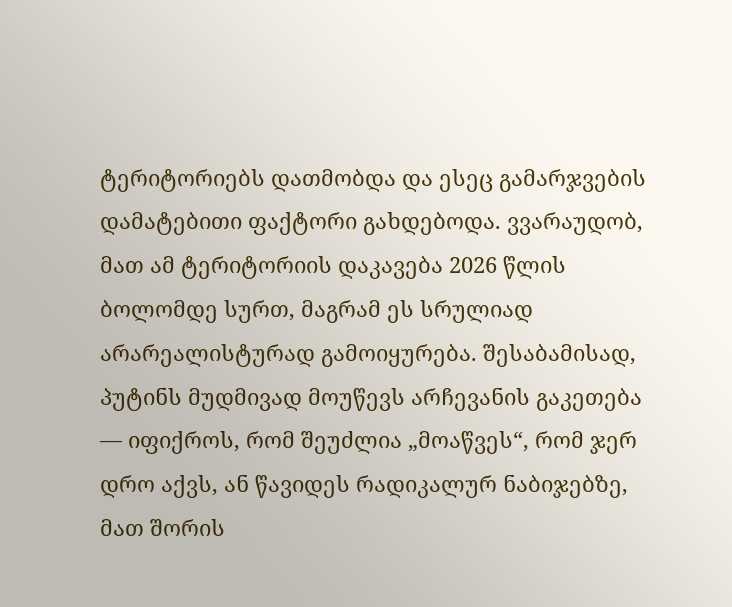ტერიტორიებს დათმობდა და ესეც გამარჯვების დამატებითი ფაქტორი გახდებოდა. ვვარაუდობ, მათ ამ ტერიტორიის დაკავება 2026 წლის ბოლომდე სურთ, მაგრამ ეს სრულიად არარეალისტურად გამოიყურება. შესაბამისად, პუტინს მუდმივად მოუწევს არჩევანის გაკეთება — იფიქროს, რომ შეუძლია „მოაწვეს“, რომ ჯერ დრო აქვს, ან წავიდეს რადიკალურ ნაბიჯებზე, მათ შორის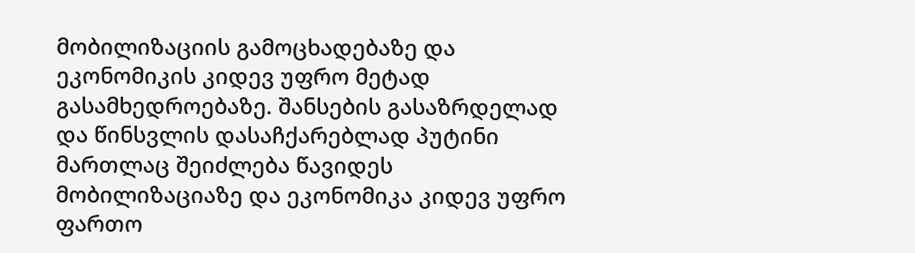მობილიზაციის გამოცხადებაზე და ეკონომიკის კიდევ უფრო მეტად გასამხედროებაზე. შანსების გასაზრდელად და წინსვლის დასაჩქარებლად პუტინი მართლაც შეიძლება წავიდეს მობილიზაციაზე და ეკონომიკა კიდევ უფრო ფართო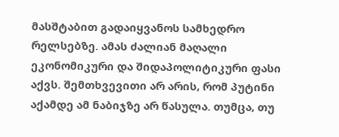მასშტაბით გადაიყვანოს სამხედრო რელსებზე. ამას ძალიან მაღალი ეკონომიკური და შიდაპოლიტიკური ფასი აქვს. შემთხვევითი არ არის, რომ პუტინი აქამდე ამ ნაბიჯზე არ წასულა. თუმცა, თუ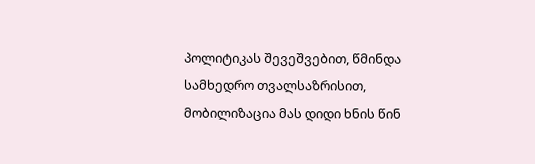პოლიტიკას შევეშვებით, წმინდა სამხედრო თვალსაზრისით, მობილიზაცია მას დიდი ხნის წინ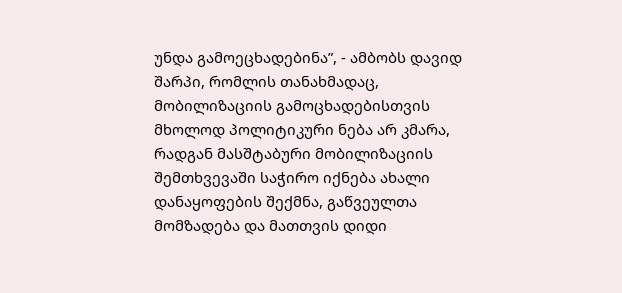უნდა გამოეცხადებინა”, - ამბობს დავიდ შარპი, რომლის თანახმადაც, მობილიზაციის გამოცხადებისთვის მხოლოდ პოლიტიკური ნება არ კმარა, რადგან მასშტაბური მობილიზაციის შემთხვევაში საჭირო იქნება ახალი დანაყოფების შექმნა, გაწვეულთა მომზადება და მათთვის დიდი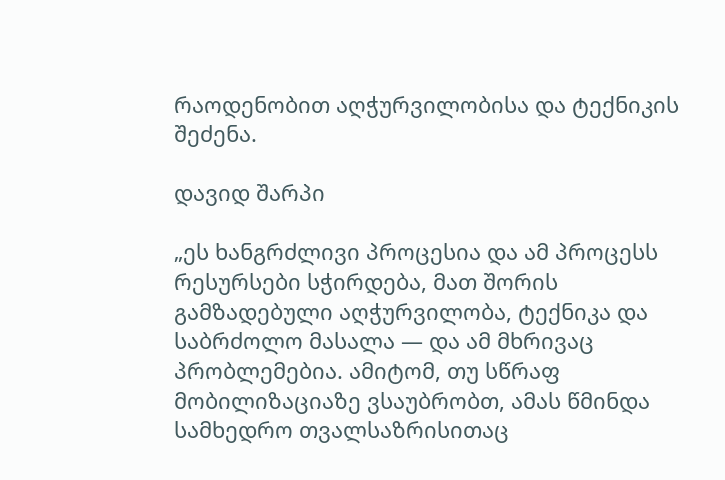რაოდენობით აღჭურვილობისა და ტექნიკის შეძენა.

დავიდ შარპი

„ეს ხანგრძლივი პროცესია და ამ პროცესს რესურსები სჭირდება, მათ შორის გამზადებული აღჭურვილობა, ტექნიკა და საბრძოლო მასალა — და ამ მხრივაც პრობლემებია. ამიტომ, თუ სწრაფ მობილიზაციაზე ვსაუბრობთ, ამას წმინდა სამხედრო თვალსაზრისითაც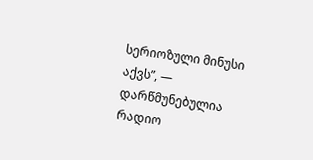სერიოზული მინუსი აქვს”, — დარწმუნებულია რადიო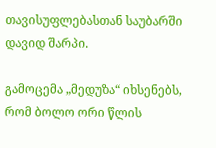თავისუფლებასთან საუბარში დავიდ შარპი.

გამოცემა „მედუზა“ იხსენებს, რომ ბოლო ორი წლის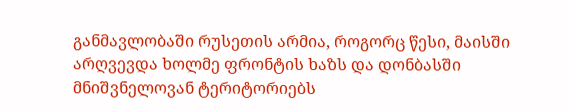განმავლობაში რუსეთის არმია, როგორც წესი, მაისში არღვევდა ხოლმე ფრონტის ხაზს და დონბასში მნიშვნელოვან ტერიტორიებს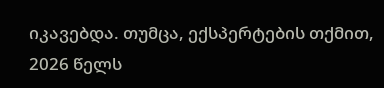იკავებდა. თუმცა, ექსპერტების თქმით, 2026 წელს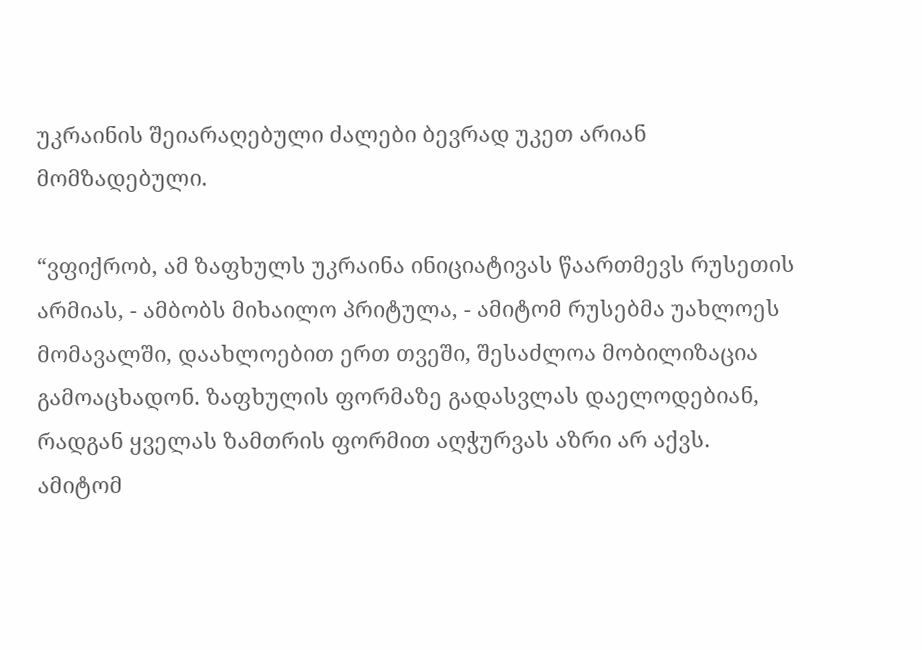უკრაინის შეიარაღებული ძალები ბევრად უკეთ არიან მომზადებული.

“ვფიქრობ, ამ ზაფხულს უკრაინა ინიციატივას წაართმევს რუსეთის არმიას, - ამბობს მიხაილო პრიტულა, - ამიტომ რუსებმა უახლოეს მომავალში, დაახლოებით ერთ თვეში, შესაძლოა მობილიზაცია გამოაცხადონ. ზაფხულის ფორმაზე გადასვლას დაელოდებიან, რადგან ყველას ზამთრის ფორმით აღჭურვას აზრი არ აქვს. ამიტომ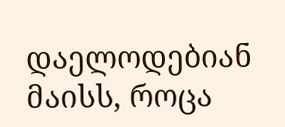დაელოდებიან მაისს, როცა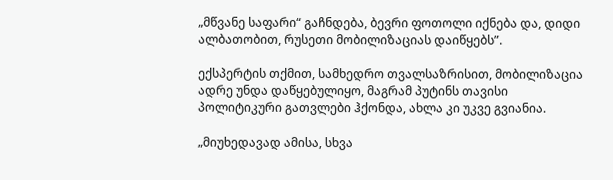„მწვანე საფარი“ გაჩნდება, ბევრი ფოთოლი იქნება და, დიდი ალბათობით, რუსეთი მობილიზაციას დაიწყებს”.

ექსპერტის თქმით, სამხედრო თვალსაზრისით, მობილიზაცია ადრე უნდა დაწყებულიყო, მაგრამ პუტინს თავისი პოლიტიკური გათვლები ჰქონდა, ახლა კი უკვე გვიანია.

„მიუხედავად ამისა, სხვა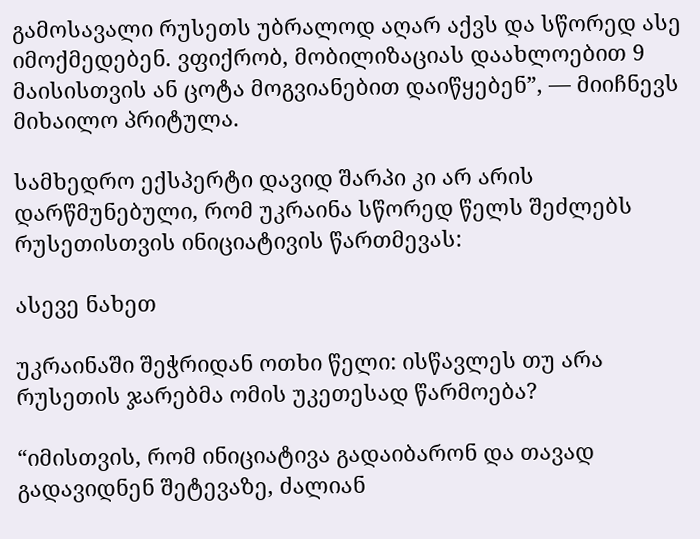გამოსავალი რუსეთს უბრალოდ აღარ აქვს და სწორედ ასე იმოქმედებენ. ვფიქრობ, მობილიზაციას დაახლოებით 9 მაისისთვის ან ცოტა მოგვიანებით დაიწყებენ”, — მიიჩნევს მიხაილო პრიტულა.

სამხედრო ექსპერტი დავიდ შარპი კი არ არის დარწმუნებული, რომ უკრაინა სწორედ წელს შეძლებს რუსეთისთვის ინიციატივის წართმევას:

ასევე ნახეთ

უკრაინაში შეჭრიდან ოთხი წელი: ისწავლეს თუ არა რუსეთის ჯარებმა ომის უკეთესად წარმოება?

“იმისთვის, რომ ინიციატივა გადაიბარონ და თავად გადავიდნენ შეტევაზე, ძალიან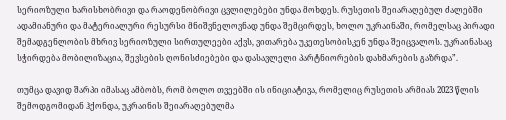სერიოზული ხარისხობრივი და რაოდენობრივი ცვლილებები უნდა მოხდეს. რუსეთის შეიარაღებულ ძალებში ადამიანური და მატერიალური რესურსი მნიშვნელოვნად უნდა შემცირდეს, ხოლო უკრაინაში, რომელსაც პირადი შემადგენლობის მხრივ სერიოზული სირთულეები აქვს, ვითარება უკეთესობისკენ უნდა შეიცვალოს. უკრაინასაც სჭირდება მობილიზაცია, შევსების ღონისძიებები და დასავლელი პარტნიორების დახმარების გაზრდა”.

თუმცა დავიდ შარპი იმასაც ამბობს, რომ ბოლო თვეებში ის ინიციატივა, რომელიც რუსეთის არმიას 2023 წლის შემოდგომიდან ჰქონდა, უკრაინის შეიარაღებულმა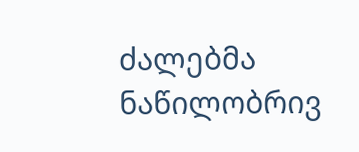ძალებმა ნაწილობრივ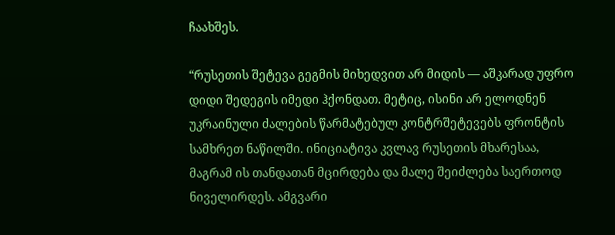ჩაახშეს.

“რუსეთის შეტევა გეგმის მიხედვით არ მიდის — აშკარად უფრო დიდი შედეგის იმედი ჰქონდათ. მეტიც, ისინი არ ელოდნენ უკრაინული ძალების წარმატებულ კონტრშეტევებს ფრონტის სამხრეთ ნაწილში. ინიციატივა კვლავ რუსეთის მხარესაა, მაგრამ ის თანდათან მცირდება და მალე შეიძლება საერთოდ ნიველირდეს. ამგვარი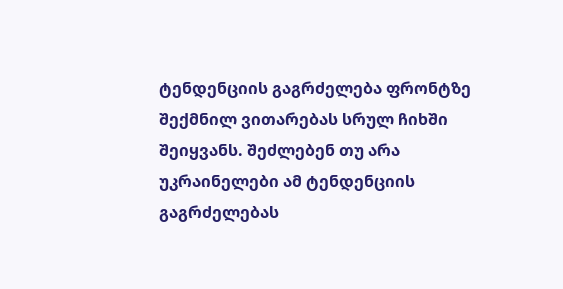ტენდენციის გაგრძელება ფრონტზე შექმნილ ვითარებას სრულ ჩიხში შეიყვანს. შეძლებენ თუ არა უკრაინელები ამ ტენდენციის გაგრძელებას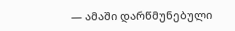— ამაში დარწმუნებული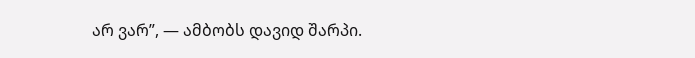არ ვარ”, — ამბობს დავიდ შარპი.